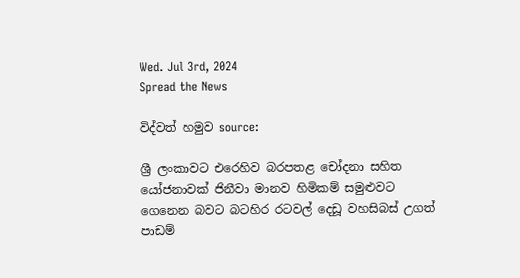Wed. Jul 3rd, 2024
Spread the News

විද්වත් හමුව source:

ශ්‍රී ලංකාවට එරෙහිව බරපතළ චෝදනා සහිත යෝජනාවක්‌ ජිනීවා මානව හිමිකම් සමුළුවට ගෙනෙන බවට බටහිර රටවල් දෙඩූ වහසිබස්‌ උගත් පාඩම්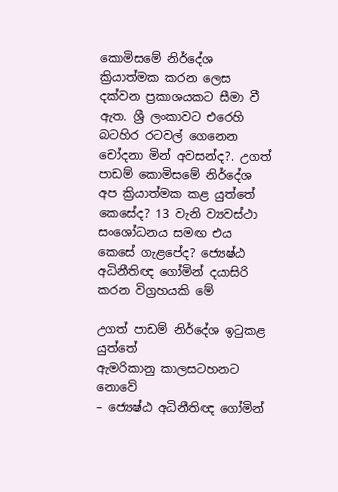කොමිසමේ නිර්දේශ ක්‍රියාත්මක කරන ලෙස දක්‌වන ප්‍රකාශයකට සීමා වී ඇත. ශ්‍රී ලංකාවට එරෙහි බටහිර රටවල් ගෙනෙන චෝදනා මින් අවසන්ද?. උගත් පාඩම් කොමිසමේ නිර්දේශ අප ක්‍රියාත්මක කළ යුත්තේ කෙසේද? 13 වැනි ව්‍යවස්‌ථා සංශෝධනය සමඟ එය කෙසේ ගැළපේද? ජ්‍යෙෂ්ඨ අධිනීතිඥ ගෝමින් දයාසිරි කරන විග්‍රහයකි මේ

උගත් පාඩම් නිර්දේශ ඉටුකළ යුත්තේ
ඇමරිකානු කාලසටහනට නොවේ
– ජ්‍යෙෂ්ඨ අධිනීතිඥ ගෝමින්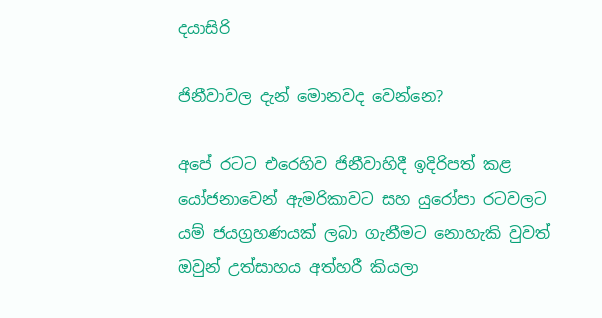දයාසිරි

ජිනීවාවල දැන් මොනවද වෙන්නෙ?

අපේ රටට එරෙහිව ජිනීවාහිදී ඉදිරිපත් කළ යෝජනාවෙන් ඇමරිකාවට සහ යුරෝපා රටවලට යම් ජයග්‍රහණයක්‌ ලබා ගැනීමට නොහැකි වුවත් ඔවුන් උත්සාහය අත්හරී කියලා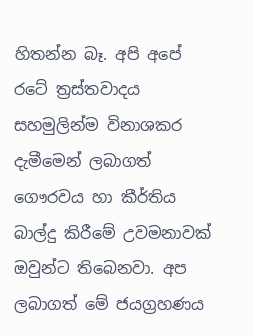හිතන්න බෑ. අපි අපේ රටේ ත්‍රස්‌තවාදය සහමුලින්ම විනාශකර දැමීමෙන් ලබාගත් ගෞරවය හා කීර්තිය බාල්දු කිරීමේ උවමනාවක්‌ ඔවුන්ට තිබෙනවා. අප ලබාගත් මේ ජයග්‍රහණය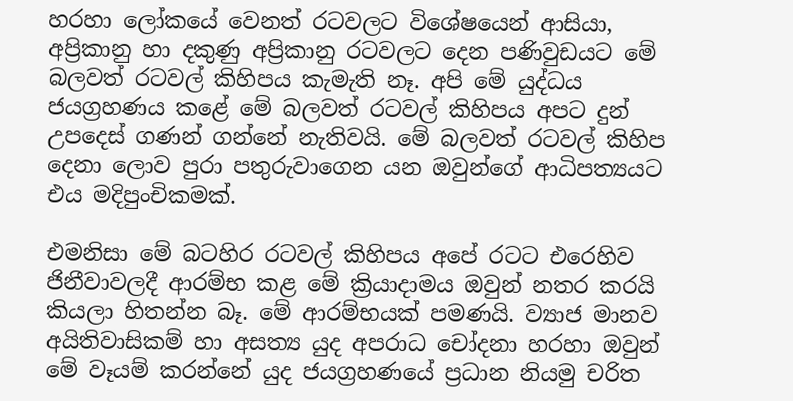හරහා ලෝකයේ වෙනත් රටවලට විශේෂයෙන් ආසියා, අප්‍රිකානු හා දකුණු අප්‍රිකානු රටවලට දෙන පණිවුඩයට මේ බලවත් රටවල් කිහිපය කැමැති නෑ. අපි මේ යුද්ධය ජයග්‍රහණය කළේ මේ බලවත් රටවල් කිහිපය අපට දුන් උපදෙස්‌ ගණන් ගන්නේ නැතිවයි. මේ බලවත් රටවල් කිහිප දෙනා ලොව පුරා පතුරුවාගෙන යන ඔවුන්ගේ ආධිපත්‍යයට එය මදිපුංචිකමක්‌.

එමනිසා මේ බටහිර රටවල් කිහිපය අපේ රටට එරෙහිව ජිනීවාවලදී ආරම්භ කළ මේ ක්‍රියාදාමය ඔවුන් නතර කරයි කියලා හිතන්න බෑ. මේ ආරම්භයක්‌ පමණයි. ව්‍යාජ මානව අයිතිවාසිකම් හා අසත්‍ය යුද අපරාධ චෝදනා හරහා ඔවුන් මේ වෑයම් කරන්නේ යුද ජයග්‍රහණයේ ප්‍රධාන නියමු චරිත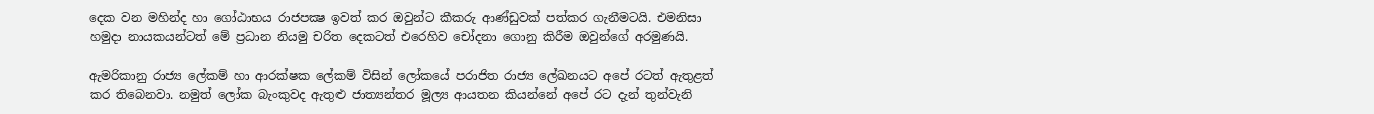දෙක වන මහින්ද හා ගෝඨාභය රාජපක්‍ෂ ඉවත් කර ඔවුන්ට කීකරු ආණ්‌ඩුවක්‌ පත්කර ගැනීමටයි. එමනිසා හමුදා නායකයන්ටත් මේ ප්‍රධාන නියමු චරිත දෙකටත් එරෙහිව චෝදනා ගොනු කිරීම ඔවුන්ගේ අරමුණයි.

ඇමරිකානු රාජ්‍ය ලේකම් හා ආරක්‌ෂක ලේකම් විසින් ලෝකයේ පරාජිත රාජ්‍ය ලේඛනයට අපේ රටත් ඇතුළත් කර තිබෙනවා. නමුත් ලෝක බැංකුවද ඇතුළු ජාත්‍යන්තර මූල්‍ය ආයතන කියන්නේ අපේ රට දැන් තුන්වැනි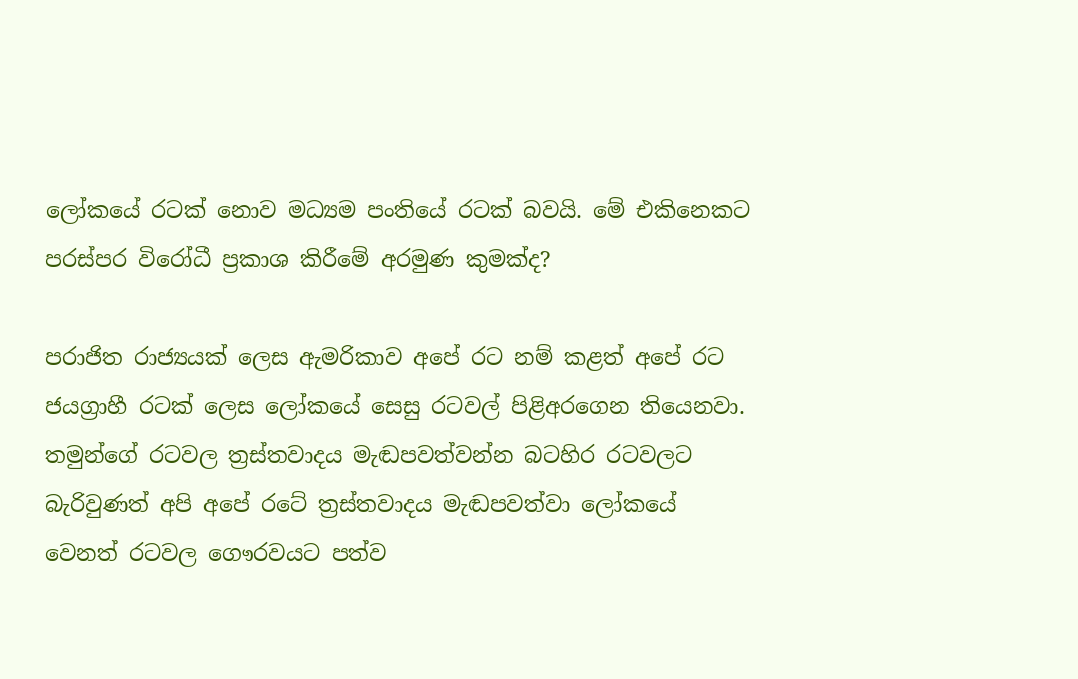ලෝකයේ රටක්‌ නොව මධ්‍යම පංතියේ රටක්‌ බවයි. මේ එකිනෙකට පරස්‌පර විරෝධී ප්‍රකාශ කිරීමේ අරමුණ කුමක්‌ද?

පරාජිත රාජ්‍යයක්‌ ලෙස ඇමරිකාව අපේ රට නම් කළත් අපේ රට ජයග්‍රාහී රටක්‌ ලෙස ලෝකයේ සෙසු රටවල් පිළිඅරගෙන තියෙනවා. තමුන්ගේ රටවල ත්‍රස්‌තවාදය මැඬපවත්වන්න බටහිර රටවලට බැරිවුණත් අපි අපේ රටේ ත්‍රස්‌තවාදය මැඬපවත්වා ලෝකයේ වෙනත් රටවල ගෞරවයට පත්ව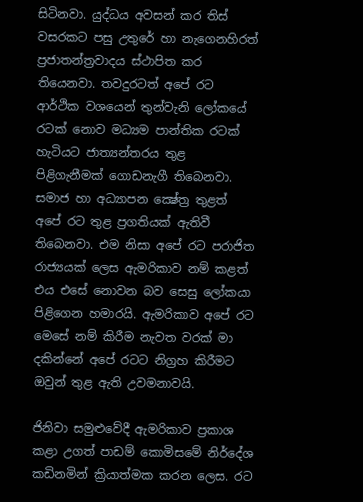සිටිනවා. යුද්ධය අවසන් කර තිස්‌ වසරකට පසු උතුරේ හා නැගෙනහිරත් ප්‍රජාතන්ත්‍රවාදය ස්‌ථාපිත කර තියෙනවා. තවදුරටත් අපේ රට ආර්ථික වශයෙන් තුන්වැනි ලෝකයේ රටක්‌ නොව මධ්‍යම පාන්තික රටක්‌ හැටියට ජාත්‍යන්තරය තුළ පිළිගැනීමක්‌ ගොඩනැගී තිබෙනවා. සමාජ හා අධ්‍යාපන ක්‍ෂේත්‍ර තුළත් අපේ රට තුළ ප්‍රගතියක්‌ ඇතිවී තිබෙනවා. එම නිසා අපේ රට පරාජිත රාජ්‍යයක්‌ ලෙස ඇමරිකාව නම් කළත් එය එසේ නොවන බව සෙසු ලෝකයා පිළිගෙන හමාරයි. ඇමරිකාව අපේ රට මෙසේ නම් කිරීම නැවත වරක්‌ මා දකින්නේ අපේ රටට නිග්‍රහ කිරීමට ඔවුන් තුළ ඇති උවමනාවයි.

ජිනිවා සමුළුවේදී ඇමරිකාව ප්‍රකාශ කළා උගත් පාඩම් කොමිසමේ නිර්දේශ කඩිනමින් ක්‍රියාත්මක කරන ලෙස. රට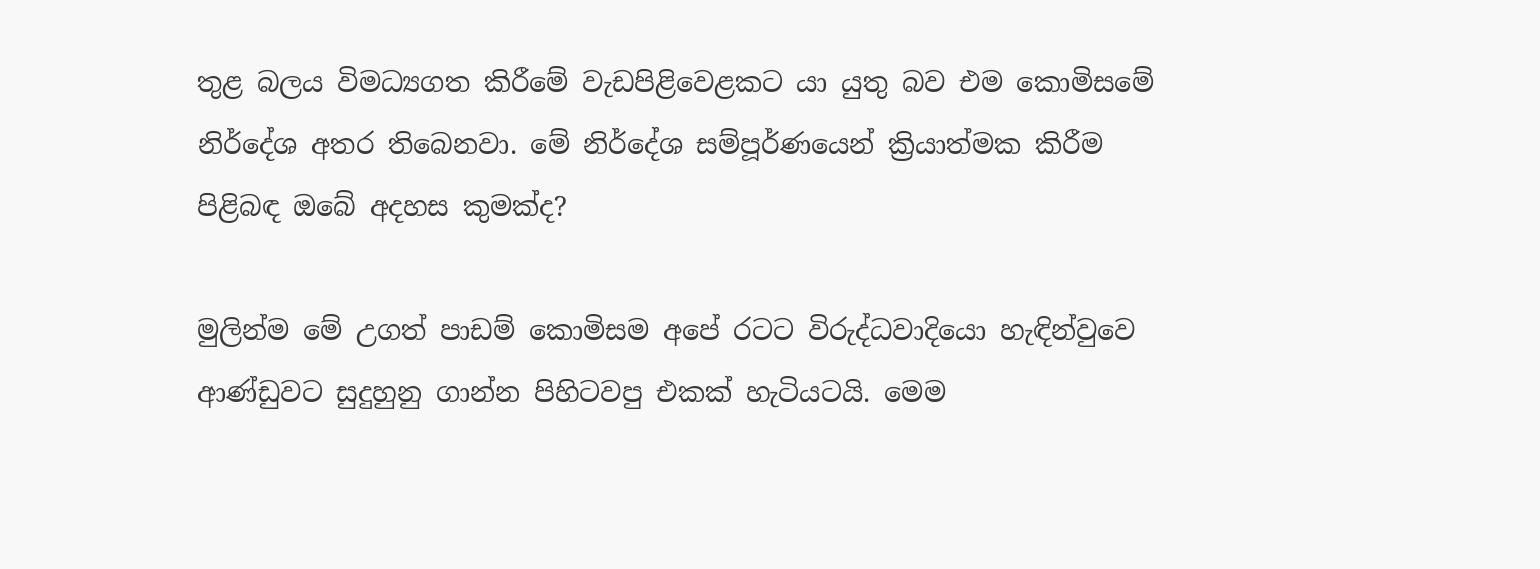තුළ බලය විමධ්‍යගත කිරීමේ වැඩපිළිවෙළකට යා යුතු බව එම කොමිසමේ නිර්දේශ අතර තිබෙනවා. මේ නිර්දේශ සම්පූර්ණයෙන් ක්‍රියාත්මක කිරීම පිළිබඳ ඔබේ අදහස කුමක්‌ද?

මුලින්ම මේ උගත් පාඩම් කොමිසම අපේ රටට විරුද්ධවාදියො හැඳින්වුවෙ ආණ්‌ඩුවට සුදුහුනු ගාන්න පිහිටවපු එකක්‌ හැටියටයි. මෙම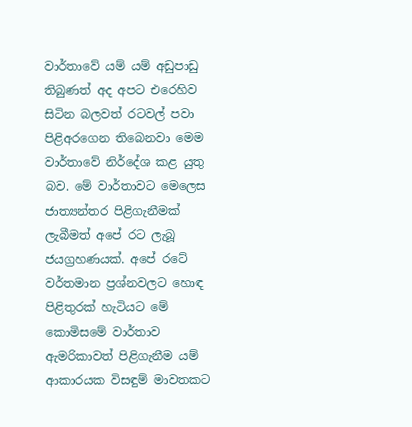වාර්තාවේ යම් යම් අඩුපාඩු තිබුණත් අද අපට එරෙහිව සිටින බලවත් රටවල් පවා පිළිඅරගෙන තිබෙනවා මෙම වාර්තාවේ නිර්දේශ කළ යුතු බව. මේ වාර්තාවට මෙලෙස ජාත්‍යන්තර පිළිගැනීමක්‌ ලැබීමත් අපේ රට ලැබූ ජයග්‍රහණයක්‌. අපේ රටේ වර්තමාන ප්‍රශ්නවලට හොඳ පිළිතුරක්‌ හැටියට මේ කොමිසමේ වාර්තාව ඇමරිකාවත් පිළිගැනීම යම් ආකාරයක විසඳුම් මාවතකට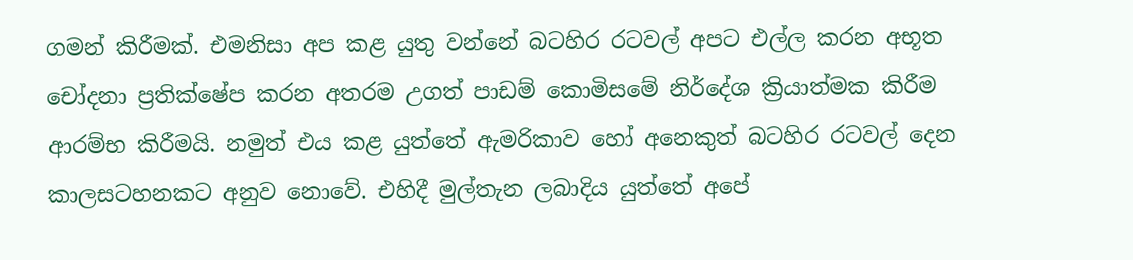ගමන් කිරීමක්‌. එමනිසා අප කළ යුතු වන්නේ බටහිර රටවල් අපට එල්ල කරන අභූත චෝදනා ප්‍රතික්‌ෂේප කරන අතරම උගත් පාඩම් කොමිසමේ නිර්දේශ ක්‍රියාත්මක කිරීම ආරම්භ කිරීමයි. නමුත් එය කළ යුත්තේ ඇමරිකාව හෝ අනෙකුත් බටහිර රටවල් දෙන කාලසටහනකට අනුව නොවේ. එහිදී මුල්තැන ලබාදිය යුත්තේ අපේ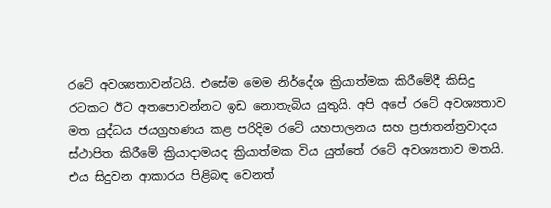රටේ අවශ්‍යතාවන්ටයි. එසේම මෙම නිර්දේශ ක්‍රියාත්මක කිරීමේදී කිසිදු රටකට ඊට අතපොවන්නට ඉඩ නොතැබිය යුතුයි. අපි අපේ රටේ අවශ්‍යතාව මත යුද්ධය ජයග්‍රහණය කළ පරිදිම රටේ යහපාලනය සහ ප්‍රජාතන්ත්‍රවාදය ස්‌ථාපිත කිරීමේ ක්‍රියාදාමයද ක්‍රියාත්මක විය යුත්තේ රටේ අවශ්‍යතාව මතයි. එය සිදුවන ආකාරය පිළිබඳ වෙනත්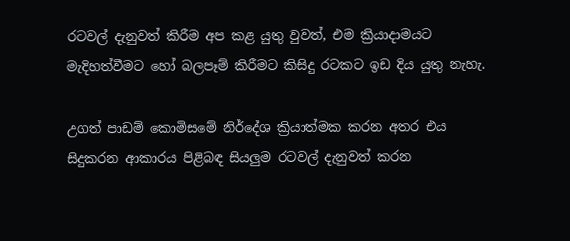රටවල් දැනුවත් කිරීම අප කළ යුතු වුවත්, එම ක්‍රියාදාමයට මැදිහත්වීමට හෝ බලපෑම් කිරීමට කිසිදු රටකට ඉඩ දිය යුතු නැහැ.

උගත් පාඩම් කොමිසමේ නිර්දේශ ක්‍රියාත්මක කරන අතර එය සිදුකරන ආකාරය පිළිබඳ සියලුම රටවල් දැනුවත් කරන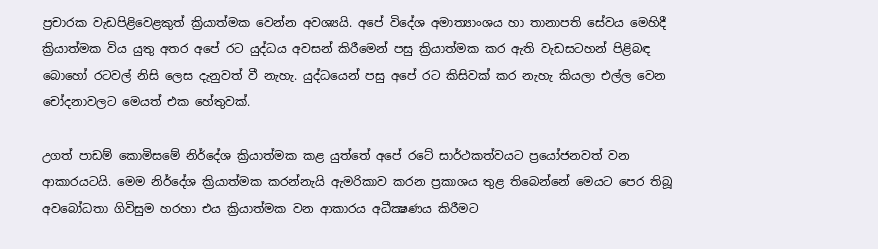ප්‍රචාරක වැඩපිළිවෙළකුත් ක්‍රියාත්මක වෙන්න අවශ්‍යයි. අපේ විදේශ අමාත්‍යාංශය හා තානාපති සේවය මෙහිදී ක්‍රියාත්මක විය යුතු අතර අපේ රට යුද්ධය අවසන් කිරීමෙන් පසු ක්‍රියාත්මක කර ඇති වැඩසටහන් පිළිබඳ බොහෝ රටවල් නිසි ලෙස දැනුවත් වී නැහැ. යුද්ධයෙන් පසු අපේ රට කිසිවක්‌ කර නැහැ කියලා එල්ල වෙන චෝදනාවලට මෙයත් එක හේතුවක්‌.

උගත් පාඩම් කොමිසමේ නිර්දේශ ක්‍රියාත්මක කළ යුත්තේ අපේ රටේ සාර්ථකත්වයට ප්‍රයෝජනවත් වන ආකාරයටයි. මෙම නිර්දේශ ක්‍රියාත්මක කරන්නැයි ඇමරිකාව කරන ප්‍රකාශය තුළ තිබෙන්නේ මෙයට පෙර තිබූ අවබෝධතා ගිවිසුම හරහා එය ක්‍රියාත්මක වන ආකාරය අධීක්‍ෂණය කිරීමට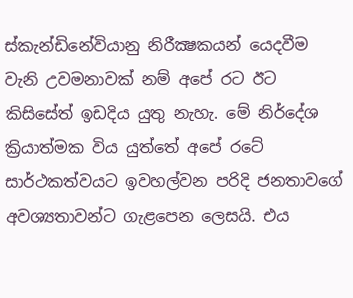ස්‌කැන්ඩිනේවියානු නිරීක්‍ෂකයන් යෙදවීම වැනි උවමනාවක්‌ නම් අපේ රට ඊට කිසිසේත් ඉඩදිය යුතු නැහැ. මේ නිර්දේශ ක්‍රියාත්මක විය යුත්තේ අපේ රටේ සාර්ථකත්වයට ඉවහල්වන පරිදි ජනතාවගේ අවශ්‍යතාවන්ට ගැළපෙන ලෙසයි. එය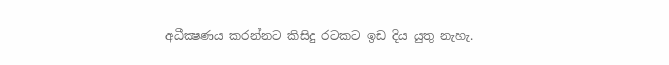අධීක්‍ෂණය කරන්නට කිසිදු රටකට ඉඩ දිය යුතු නැහැ.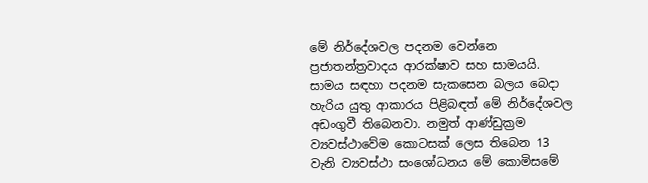මේ නිර්දේශවල පදනම වෙන්නෙ ප්‍රජාතන්ත්‍රවාදය ආරක්‌ෂාව සහ සාමයයි. සාමය සඳහා පදනම සැකසෙන බලය බෙදා හැරිය යුතු ආකාරය පිළිබඳත් මේ නිර්දේශවල අඩංගුවී තිබෙනවා. නමුත් ආණ්‌ඩුක්‍රම ව්‍යවස්‌ථාවේම කොටසක්‌ ලෙස තිබෙන 13 වැනි ව්‍යවස්‌ථා සංශෝධනය මේ කොමිසමේ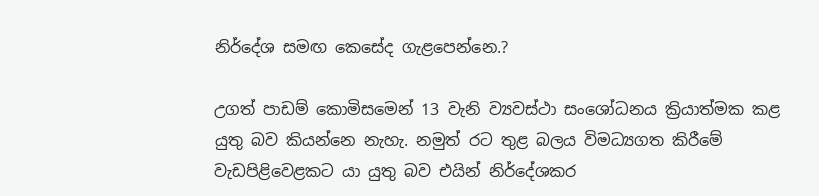නිර්දේශ සමඟ කෙසේද ගැළපෙන්නෙ.?

උගත් පාඩම් කොමිසමෙන් 13 වැනි ව්‍යවස්‌ථා සංශෝධනය ක්‍රියාත්මක කළ යුතු බව කියන්නෙ නැහැ. නමුත් රට තුළ බලය විමධ්‍යගත කිරීමේ වැඩපිළිවෙළකට යා යුතු බව එයින් නිර්දේශකර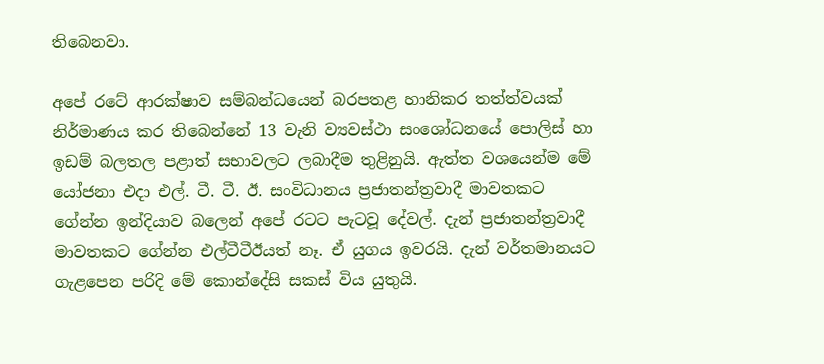තිබෙනවා.

අපේ රටේ ආරක්‌ෂාව සම්බන්ධයෙන් බරපතළ හානිකර තත්ත්වයක්‌ නිර්මාණය කර තිබෙන්නේ 13 වැනි ව්‍යවස්‌ථා සංශෝධනයේ පොලිස්‌ හා ඉඩම් බලතල පළාත් සභාවලට ලබාදීම තුළිනුයි. ඇත්ත වශයෙන්ම මේ යෝජනා එදා එල්. ටී. ටී. ඊ. සංවිධානය ප්‍රජාතන්ත්‍රවාදී මාවතකට ගේන්න ඉන්දියාව බලෙන් අපේ රටට පැටවූ දේවල්. දැන් ප්‍රජාතන්ත්‍රවාදී මාවතකට ගේන්න එල්ටීටීඊයත් නෑ. ඒ යුගය ඉවරයි. දැන් වර්තමානයට ගැළපෙන පරිදි මේ කොන්දේසි සකස්‌ විය යුතුයි.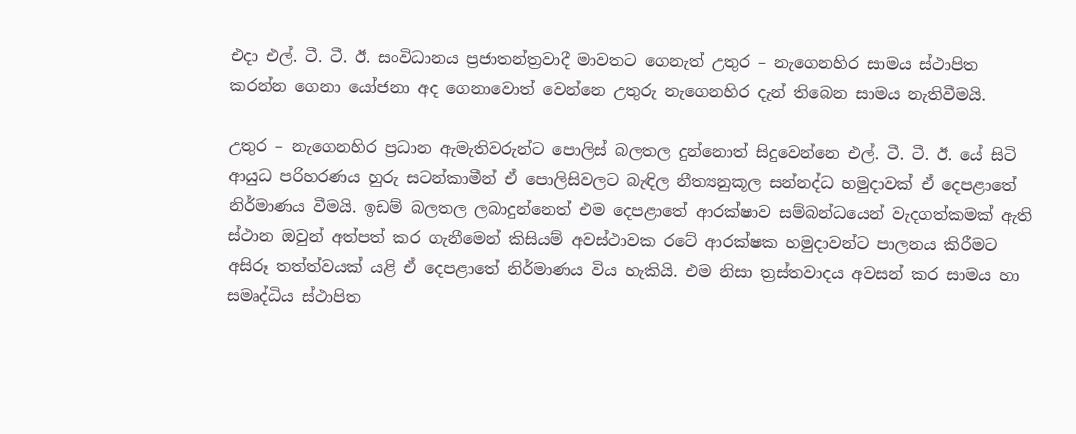එදා එල්. ටී. ටී. ඊ. සංවිධානය ප්‍රජාතන්ත්‍රවාදී මාවතට ගෙනැත් උතුර – නැගෙනහිර සාමය ස්‌ථාපිත කරන්න ගෙනා යෝජනා අද ගෙනාවොත් වෙන්නෙ උතුරු නැගෙනහිර දැන් තිබෙන සාමය නැතිවීමයි.

උතුර – නැගෙනහිර ප්‍රධාන ඇමැතිවරුන්ට පොලිස්‌ බලතල දුන්නොත් සිදුවෙන්නෙ එල්. ටී. ටී. ඊ. යේ සිටි ආයුධ පරිහරණය හුරු සටන්කාමීන් ඒ පොලිසිවලට බැඳිල නීත්‍යනුකූල සන්නද්ධ හමුදාවක්‌ ඒ දෙපළාතේ නිර්මාණය වීමයි. ඉඩම් බලතල ලබාදුන්නෙත් එම දෙපළාතේ ආරක්‌ෂාව සම්බන්ධයෙන් වැදගත්කමක්‌ ඇති ස්‌ථාන ඔවුන් අත්පත් කර ගැනීමෙන් කිසියම් අවස්‌ථාවක රටේ ආරක්‌ෂක හමුදාවන්ට පාලනය කිරීමට අසිරූ තත්ත්වයක්‌ යළි ඒ දෙපළාතේ නිර්මාණය විය හැකියි. එම නිසා ත්‍රස්‌තවාදය අවසන් කර සාමය හා සමෘද්ධිය ස්‌ථාපිත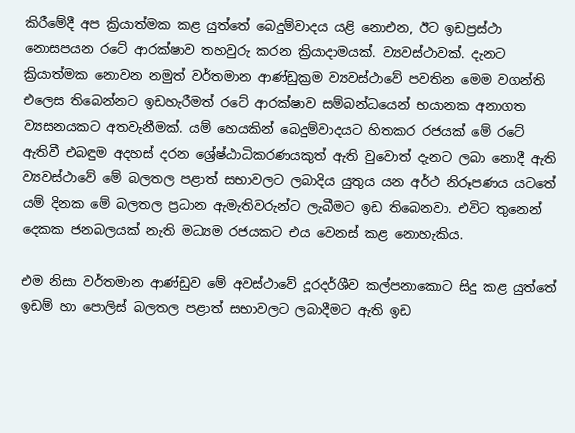කිරීමේදී අප ක්‍රියාත්මක කළ යුත්තේ බෙදුම්වාදය යළි නොඑන, ඊට ඉඩප්‍රස්‌ථා නොසපයන රටේ ආරක්‌ෂාව තහවුරු කරන ක්‍රියාදාමයක්‌. ව්‍යවස්‌ථාවක්‌. දැනට ක්‍රියාත්මක නොවන නමුත් වර්තමාන ආණ්‌ඩුක්‍රම ව්‍යවස්‌ථාවේ පවතින මෙම වගන්ති එලෙස තිබෙන්නට ඉඩහැරීමත් රටේ ආරක්‌ෂාව සම්බන්ධයෙන් භයානක අනාගත ව්‍යසනයකට අතවැනීමක්‌. යම් හෙයකින් බෙදුම්වාදයට හිතකර රජයක්‌ මේ රටේ ඇතිවී එබඳුම අදහස්‌ දරන ශ්‍රේෂ්ඨාධිකරණයකුත් ඇති වුවොත් දැනට ලබා නොදී ඇති ව්‍යවස්‌ථාවේ මේ බලතල පළාත් සභාවලට ලබාදිය යුතුය යන අර්ථ නිරූපණය යටතේ යම් දිනක මේ බලතල ප්‍රධාන ඇමැතිවරුන්ට ලැබීමට ඉඩ තිබෙනවා. එවිට තුනෙන් දෙකක ජනබලයක්‌ නැති මධ්‍යම රජයකට එය වෙනස්‌ කළ නොහැකිය.

එම නිසා වර්තමාන ආණ්‌ඩුව මේ අවස්‌ථාවේ දූරදර්ශීව කල්පනාකොට සිදු කළ යුත්තේ ඉඩම් හා පොලිස්‌ බලතල පළාත් සභාවලට ලබාදීමට ඇති ඉඩ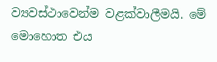ව්‍යවස්‌ථාවෙන්ම වළක්‌වාලීමයි. මේ මොහොත එය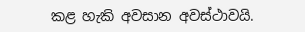කළ හැකි අවසාන අවස්‌ථාවයි.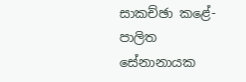සාකච්ඡා කළේ- පාලිත සේනානායක